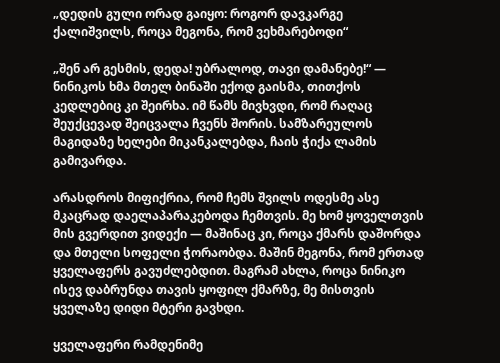„დედის გული ორად გაიყო: როგორ დავკარგე ქალიშვილს, როცა მეგონა, რომ ვეხმარებოდი“

„შენ არ გესმის, დედა! უბრალოდ, თავი დამანებე!“ — ნინიკოს ხმა მთელ ბინაში ექოდ გაისმა, თითქოს კედლებიც კი შეირხა. იმ წამს მივხვდი, რომ რაღაც შეუქცევად შეიცვალა ჩვენს შორის. სამზარეულოს მაგიდაზე ხელები მიკანკალებდა, ჩაის ჭიქა ლამის გამივარდა.

არასდროს მიფიქრია, რომ ჩემს შვილს ოდესმე ასე მკაცრად დაელაპარაკებოდა ჩემთვის. მე ხომ ყოველთვის მის გვერდით ვიდექი — მაშინაც კი, როცა ქმარს დაშორდა და მთელი სოფელი ჭორაობდა. მაშინ მეგონა, რომ ერთად ყველაფერს გავუძლებდით. მაგრამ ახლა, როცა ნინიკო ისევ დაბრუნდა თავის ყოფილ ქმარზე, მე მისთვის ყველაზე დიდი მტერი გავხდი.

ყველაფერი რამდენიმე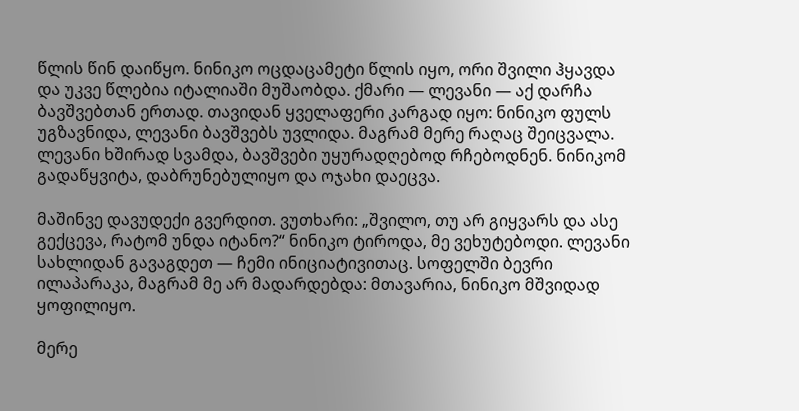წლის წინ დაიწყო. ნინიკო ოცდაცამეტი წლის იყო, ორი შვილი ჰყავდა და უკვე წლებია იტალიაში მუშაობდა. ქმარი — ლევანი — აქ დარჩა ბავშვებთან ერთად. თავიდან ყველაფერი კარგად იყო: ნინიკო ფულს უგზავნიდა, ლევანი ბავშვებს უვლიდა. მაგრამ მერე რაღაც შეიცვალა. ლევანი ხშირად სვამდა, ბავშვები უყურადღებოდ რჩებოდნენ. ნინიკომ გადაწყვიტა, დაბრუნებულიყო და ოჯახი დაეცვა.

მაშინვე დავუდექი გვერდით. ვუთხარი: „შვილო, თუ არ გიყვარს და ასე გექცევა, რატომ უნდა იტანო?“ ნინიკო ტიროდა, მე ვეხუტებოდი. ლევანი სახლიდან გავაგდეთ — ჩემი ინიციატივითაც. სოფელში ბევრი ილაპარაკა, მაგრამ მე არ მადარდებდა: მთავარია, ნინიკო მშვიდად ყოფილიყო.

მერე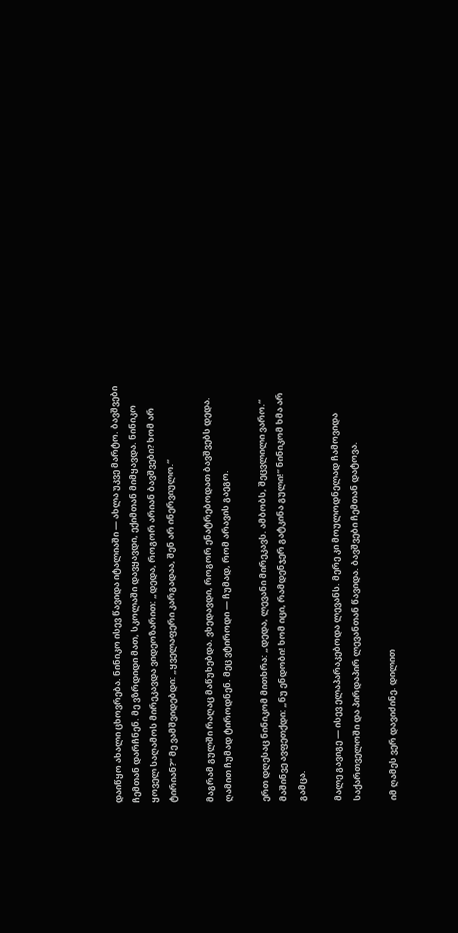დაიწყო ახალი ცხოვრება. ნინიკო ისევ წავიდა იტალიაში — ახლა უკვე მარტო. ბავშვები ჩემთან დარჩნენ. მე ვზრდიდი მათ, სკოლაში დავყავდი, ექიმთან მიმყავდა. ნინიკო ყოველ საღამოს მირეკავდა ვიდეოზარით: „დედა, როგორ არიან ბავშვები? ხომ არ ტირიან?“ მე ვამშვიდებდი: „ყველაფერი კარგადაა, შენ არ ინერვიულო.“

მაგრამ გულში რაღაც მაწუხებდა. ვხედავდი, როგორ ენატრებოდათ ბავშვებს დედა. ღამით ჩუმად ტიროდნენ. მეც ვტიროდი — ჩუმად, რომ არავის გაეგო.

ერთ დღესაც ნინიკომ მითხრა: „დედა, ლევანი მირეკავს. ამბობს, შეცვლილი ვარო.“ მაშინვე ავფეთქდი: „ნუ ენდობი! ხომ იცი, რამდენჯერ გატკინა გული!“ ნინიკომ ხმა არ გამცა.

მალე გავიგე — ისევ ელაპარაკებოდა ლევანს. მერე კი მოულოდნელად ჩამოვიდა საქართველოში და პირდაპირ ლევანთან წავიდა. ბავშვები ჩემთან დატოვა.

იმ ღამეს ვერ დავიძინე. დილით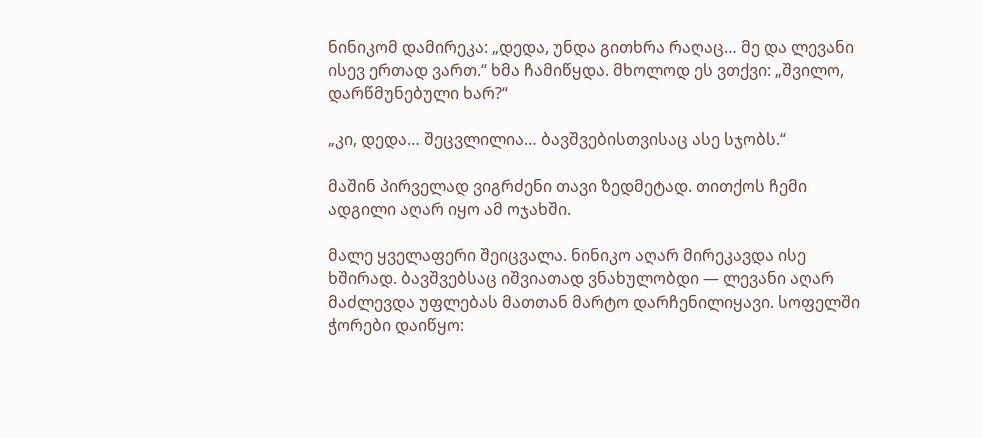ნინიკომ დამირეკა: „დედა, უნდა გითხრა რაღაც… მე და ლევანი ისევ ერთად ვართ.“ ხმა ჩამიწყდა. მხოლოდ ეს ვთქვი: „შვილო, დარწმუნებული ხარ?“

„კი, დედა… შეცვლილია… ბავშვებისთვისაც ასე სჯობს.“

მაშინ პირველად ვიგრძენი თავი ზედმეტად. თითქოს ჩემი ადგილი აღარ იყო ამ ოჯახში.

მალე ყველაფერი შეიცვალა. ნინიკო აღარ მირეკავდა ისე ხშირად. ბავშვებსაც იშვიათად ვნახულობდი — ლევანი აღარ მაძლევდა უფლებას მათთან მარტო დარჩენილიყავი. სოფელში ჭორები დაიწყო: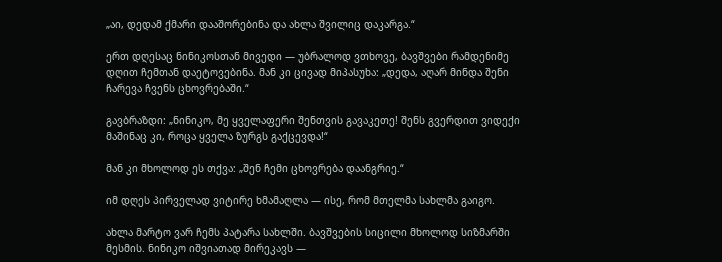„აი, დედამ ქმარი დააშორებინა და ახლა შვილიც დაკარგა.“

ერთ დღესაც ნინიკოსთან მივედი — უბრალოდ ვთხოვე, ბავშვები რამდენიმე დღით ჩემთან დაეტოვებინა. მან კი ცივად მიპასუხა: „დედა, აღარ მინდა შენი ჩარევა ჩვენს ცხოვრებაში.“

გავბრაზდი: „ნინიკო, მე ყველაფერი შენთვის გავაკეთე! შენს გვერდით ვიდექი მაშინაც კი, როცა ყველა ზურგს გაქცევდა!“

მან კი მხოლოდ ეს თქვა: „შენ ჩემი ცხოვრება დაანგრიე.“

იმ დღეს პირველად ვიტირე ხმამაღლა — ისე, რომ მთელმა სახლმა გაიგო.

ახლა მარტო ვარ ჩემს პატარა სახლში. ბავშვების სიცილი მხოლოდ სიზმარში მესმის. ნინიკო იშვიათად მირეკავს —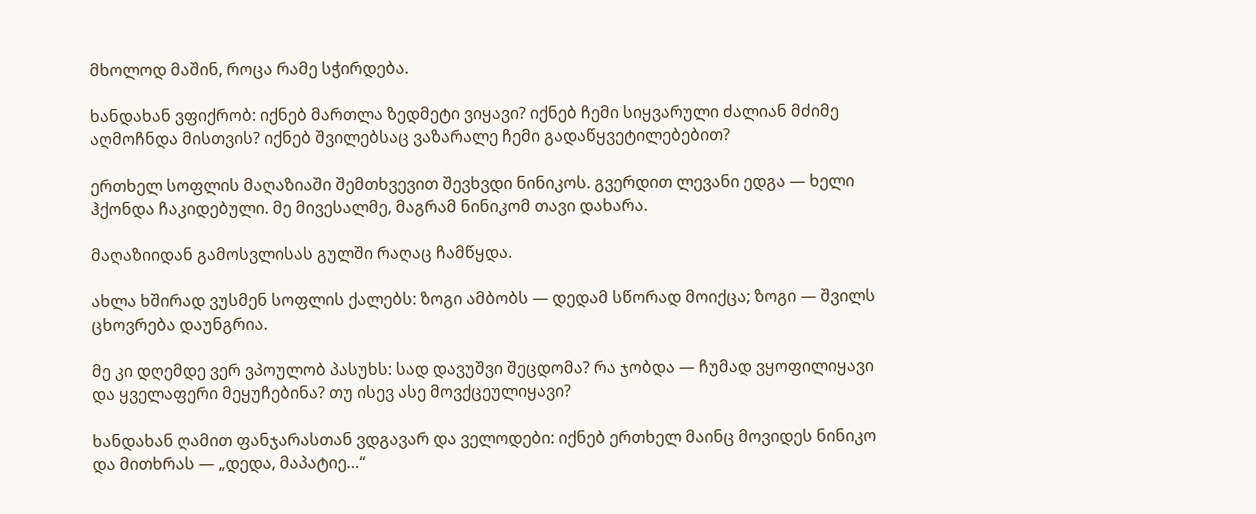მხოლოდ მაშინ, როცა რამე სჭირდება.

ხანდახან ვფიქრობ: იქნებ მართლა ზედმეტი ვიყავი? იქნებ ჩემი სიყვარული ძალიან მძიმე აღმოჩნდა მისთვის? იქნებ შვილებსაც ვაზარალე ჩემი გადაწყვეტილებებით?

ერთხელ სოფლის მაღაზიაში შემთხვევით შევხვდი ნინიკოს. გვერდით ლევანი ედგა — ხელი ჰქონდა ჩაკიდებული. მე მივესალმე, მაგრამ ნინიკომ თავი დახარა.

მაღაზიიდან გამოსვლისას გულში რაღაც ჩამწყდა.

ახლა ხშირად ვუსმენ სოფლის ქალებს: ზოგი ამბობს — დედამ სწორად მოიქცა; ზოგი — შვილს ცხოვრება დაუნგრია.

მე კი დღემდე ვერ ვპოულობ პასუხს: სად დავუშვი შეცდომა? რა ჯობდა — ჩუმად ვყოფილიყავი და ყველაფერი მეყუჩებინა? თუ ისევ ასე მოვქცეულიყავი?

ხანდახან ღამით ფანჯარასთან ვდგავარ და ველოდები: იქნებ ერთხელ მაინც მოვიდეს ნინიკო და მითხრას — „დედა, მაპატიე…“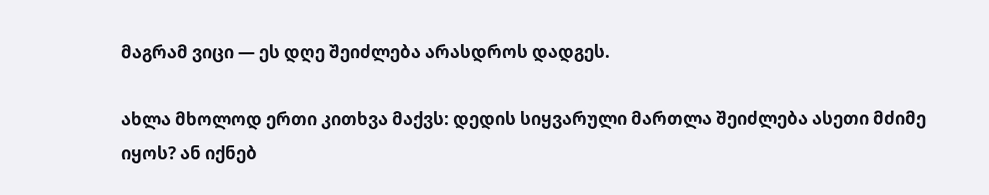მაგრამ ვიცი — ეს დღე შეიძლება არასდროს დადგეს.

ახლა მხოლოდ ერთი კითხვა მაქვს: დედის სიყვარული მართლა შეიძლება ასეთი მძიმე იყოს? ან იქნებ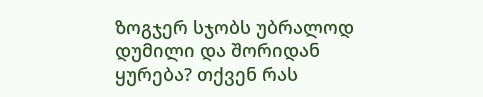ზოგჯერ სჯობს უბრალოდ დუმილი და შორიდან ყურება? თქვენ რას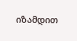იზამდით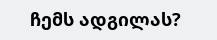ჩემს ადგილას?